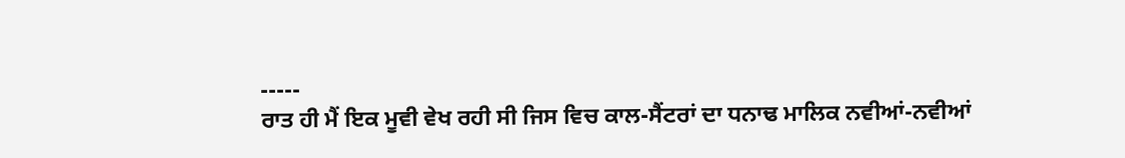-----
ਰਾਤ ਹੀ ਮੈਂ ਇਕ ਮੂਵੀ ਵੇਖ ਰਹੀ ਸੀ ਜਿਸ ਵਿਚ ਕਾਲ-ਸੈਂਟਰਾਂ ਦਾ ਧਨਾਢ ਮਾਲਿਕ ਨਵੀਆਂ-ਨਵੀਆਂ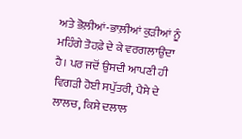ਅਤੇ ਭੋਲ਼ੀਆਂ-ਭਾਲ਼ੀਆਂ ਕੁੜੀਆਂ ਨੂੰ ਮਹਿੰਗੇ ਤੋਹਫ਼ੇ ਦੇ ਕੇ ਵਰਗਲਾਉਂਦਾ ਹੈ। ਪਰ ਜਦੋਂ ਉਸਦੀ ਆਪਣੀ ਹੀ ਵਿਗੜੀ ਹੋਈ ਸਪੁੱਤਰੀ, ਪੈਸੇ ਦੇ ਲਾਲਚ, ਕਿਸੇ ਦਲਾਲ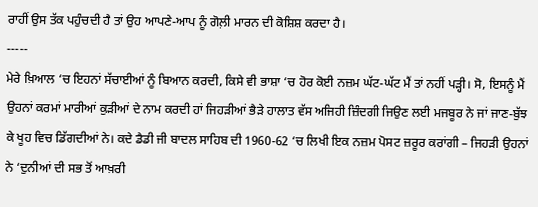ਰਾਹੀਂ ਉਸ ਤੱਕ ਪਹੁੰਚਦੀ ਹੈ ਤਾਂ ਉਹ ਆਪਣੇ-ਆਪ ਨੂੰ ਗੋਲ਼ੀ ਮਾਰਨ ਦੀ ਕੋਸ਼ਿਸ਼ ਕਰਦਾ ਹੈ।
-----
ਮੇਰੇ ਖ਼ਿਆਲ ‘ਚ ਇਹਨਾਂ ਸੱਚਾਈਆਂ ਨੂੰ ਬਿਆਨ ਕਰਦੀ, ਕਿਸੇ ਵੀ ਭਾਸ਼ਾ ‘ਚ ਹੋਰ ਕੋਈ ਨਜ਼ਮ ਘੱਟ-ਘੱਟ ਮੈਂ ਤਾਂ ਨਹੀਂ ਪੜ੍ਹੀ। ਸੋ, ਇਸਨੂੰ ਮੈਂ ਉਹਨਾਂ ਕਰਮਾਂ ਮਾਰੀਆਂ ਕੁੜੀਆਂ ਦੇ ਨਾਮ ਕਰਦੀ ਹਾਂ ਜਿਹੜੀਆਂ ਭੈੜੇ ਹਾਲਾਤ ਵੱਸ ਅਜਿਹੀ ਜ਼ਿੰਦਗੀ ਜਿਉਣ ਲਈ ਮਜਬੂਰ ਨੇ ਜਾਂ ਜਾਣ-ਬੁੱਝ ਕੇ ਖੂਹ ਵਿਚ ਡਿੱਗਦੀਆਂ ਨੇ। ਕਦੇ ਡੈਡੀ ਜੀ ਬਾਦਲ ਸਾਹਿਬ ਦੀ 1960-62 ‘ਚ ਲਿਖੀ ਇਕ ਨਜ਼ਮ ਪੋਸਟ ਜ਼ਰੂਰ ਕਰਾਂਗੀ – ਜਿਹੜੀ ਉਹਨਾਂ ਨੇ ‘ਦੁਨੀਆਂ ਦੀ ਸਭ ਤੋਂ ਆਖ਼ਰੀ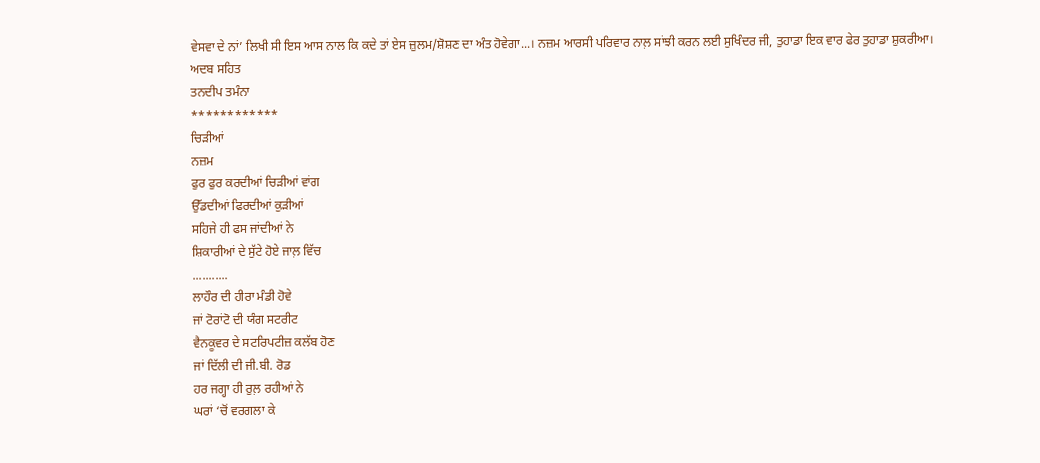ਵੇਸਵਾ ਦੇ ਨਾਂ’ ਲਿਖੀ ਸੀ ਇਸ ਆਸ ਨਾਲ ਕਿ ਕਦੇ ਤਾਂ ਏਸ ਜ਼ੁਲਮ/ਸ਼ੋਸ਼ਣ ਦਾ ਅੰਤ ਹੋਵੇਗਾ...। ਨਜ਼ਮ ਆਰਸੀ ਪਰਿਵਾਰ ਨਾਲ਼ ਸਾਂਝੀ ਕਰਨ ਲਈ ਸੁਖਿੰਦਰ ਜੀ, ਤੁਹਾਡਾ ਇਕ ਵਾਰ ਫੇਰ ਤੁਹਾਡਾ ਸ਼ੁਕਰੀਆ।
ਅਦਬ ਸਹਿਤ
ਤਨਦੀਪ ਤਮੰਨਾ
************
ਚਿੜੀਆਂ
ਨਜ਼ਮ
ਫੁਰ ਫੁਰ ਕਰਦੀਆਂ ਚਿੜੀਆਂ ਵਾਂਗ
ਉੱਡਦੀਆਂ ਫਿਰਦੀਆਂ ਕੁੜੀਆਂ
ਸਹਿਜੇ ਹੀ ਫਸ ਜਾਂਦੀਆਂ ਨੇ
ਸ਼ਿਕਾਰੀਆਂ ਦੇ ਸੁੱਟੇ ਹੋਏ ਜਾਲ਼ ਵਿੱਚ
...........
ਲਾਹੌਰ ਦੀ ਹੀਰਾ ਮੰਡੀ ਹੋਵੇ
ਜਾਂ ਟੋਰਾਂਟੋ ਦੀ ਯੰਗ ਸਟਰੀਟ
ਵੈਨਕੂਵਰ ਦੇ ਸਟਰਿਪਟੀਜ਼ ਕਲੱਬ ਹੋਣ
ਜਾਂ ਦਿੱਲੀ ਦੀ ਜੀ.ਬੀ. ਰੋਡ
ਹਰ ਜਗ੍ਹਾ ਹੀ ਰੁਲ਼ ਰਹੀਆਂ ਨੇ
ਘਰਾਂ ‘ਚੋਂ ਵਰਗਲਾ ਕੇ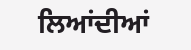ਲਿਆਂਦੀਆਂ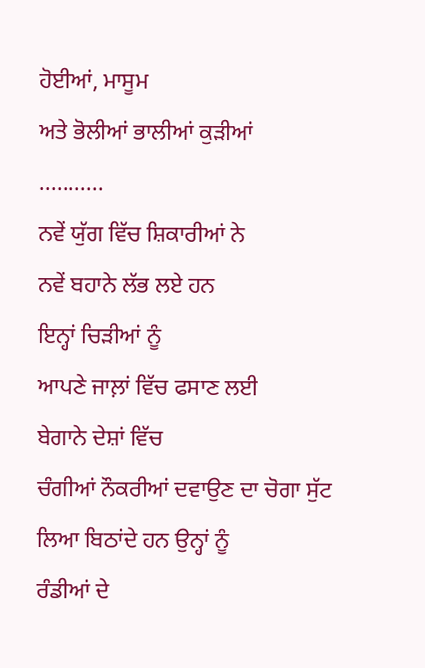ਹੋਈਆਂ, ਮਾਸੂਮ
ਅਤੇ ਭੋਲੀਆਂ ਭਾਲੀਆਂ ਕੁੜੀਆਂ
...........
ਨਵੇਂ ਯੁੱਗ ਵਿੱਚ ਸ਼ਿਕਾਰੀਆਂ ਨੇ
ਨਵੇਂ ਬਹਾਨੇ ਲੱਭ ਲਏ ਹਨ
ਇਨ੍ਹਾਂ ਚਿੜੀਆਂ ਨੂੰ
ਆਪਣੇ ਜਾਲ਼ਾਂ ਵਿੱਚ ਫਸਾਣ ਲਈ
ਬੇਗਾਨੇ ਦੇਸ਼ਾਂ ਵਿੱਚ
ਚੰਗੀਆਂ ਨੌਕਰੀਆਂ ਦਵਾਉਣ ਦਾ ਚੋਗਾ ਸੁੱਟ
ਲਿਆ ਬਿਠਾਂਦੇ ਹਨ ਉਨ੍ਹਾਂ ਨੂੰ
ਰੰਡੀਆਂ ਦੇ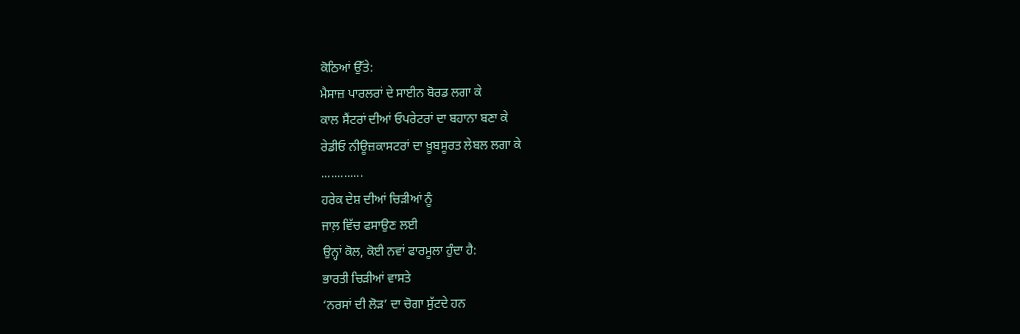ਕੋਠਿਆਂ ਉੱਤੇ:
ਮੈਸਾਜ਼ ਪਾਰਲਰਾਂ ਦੇ ਸਾਈਨ ਬੋਰਡ ਲਗਾ ਕੇ
ਕਾਲ ਸੈਂਟਰਾਂ ਦੀਆਂ ਓਪਰੇਟਰਾਂ ਦਾ ਬਹਾਨਾ ਬਣਾ ਕੇ
ਰੇਡੀਓ ਨੀਊਜ਼ਕਾਸਟਰਾਂ ਦਾ ਖ਼ੂਬਸੂਰਤ ਲੇਬਲ ਲਗਾ ਕੇ
.............
ਹਰੇਕ ਦੇਸ਼ ਦੀਆਂ ਚਿੜੀਆਂ ਨੂੰ
ਜਾਲ਼ ਵਿੱਚ ਫਸਾਉਣ ਲਈ
ਉਨ੍ਹਾਂ ਕੋਲ, ਕੋਈ ਨਵਾਂ ਫਾਰਮੂਲਾ ਹੁੰਦਾ ਹੈ:
ਭਾਰਤੀ ਚਿੜੀਆਂ ਵਾਸਤੇ
‘ਨਰਸਾਂ ਦੀ ਲੋੜ’ ਦਾ ਚੋਗਾ ਸੁੱਟਦੇ ਹਨ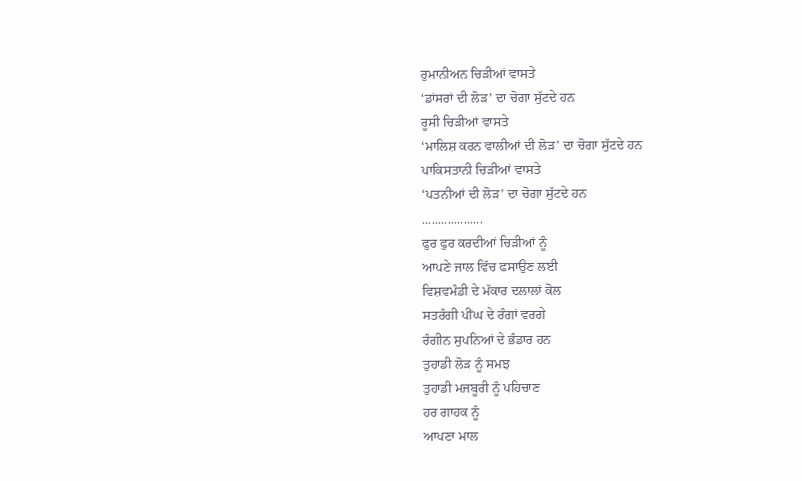ਰੁਮਾਨੀਅਨ ਚਿੜੀਆਂ ਵਾਸਤੇ
‘ਡਾਂਸਰਾਂ ਦੀ ਲੋੜ’ ਦਾ ਚੋਗਾ ਸੁੱਟਦੇ ਹਨ
ਰੂਸੀ ਚਿੜੀਆਂ ਵਾਸਤੇ
‘ਮਾਲਿਸ਼ ਕਰਨ ਵਾਲੀਆਂ ਦੀ ਲੋੜ’ ਦਾ ਚੋਗਾ ਸੁੱਟਦੇ ਹਨ
ਪਾਕਿਸਤਾਨੀ ਚਿੜੀਆਂ ਵਾਸਤੇ
‘ਪਤਨੀਆਂ ਦੀ ਲੋੜ’ ਦਾ ਚੋਗਾ ਸੁੱਟਦੇ ਹਨ
...................
ਫੁਰ ਫੁਰ ਕਰਦੀਆਂ ਚਿੜੀਆਂ ਨੂੰ
ਆਪਣੇ ਜਾਲ ਵਿੱਚ ਫਸਾਉਣ ਲਈ
ਵਿਸ਼ਵਮੰਡੀ ਦੇ ਮੱਕਾਰ ਦਲਾਲਾਂ ਕੋਲ
ਸਤਰੰਗੀ ਪੀਂਘ ਦੇ ਰੰਗਾਂ ਵਰਗੇ
ਰੰਗੀਨ ਸੁਪਨਿਆਂ ਦੇ ਭੰਡਾਰ ਹਨ
ਤੁਹਾਡੀ ਲੋੜ ਨੂੰ ਸਮਝ
ਤੁਹਾਡੀ ਮਜਬੂਰੀ ਨੂੰ ਪਹਿਚਾਣ
ਹਰ ਗਾਹਕ ਨੂੰ
ਆਪਣਾ ਮਾਲ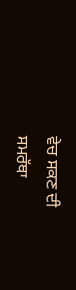ਵੇਚ ਸਕਣ ਦੀ
ਸਮਰੱਥਾ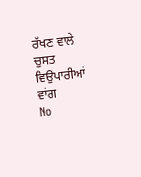ਰੱਖਣ ਵਾਲੇ
ਚੁਸਤ ਵਿਉਪਾਰੀਆਂ ਵਾਂਗ
No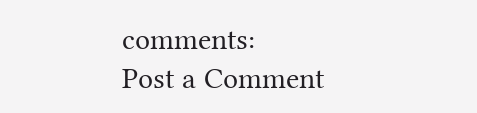comments:
Post a Comment